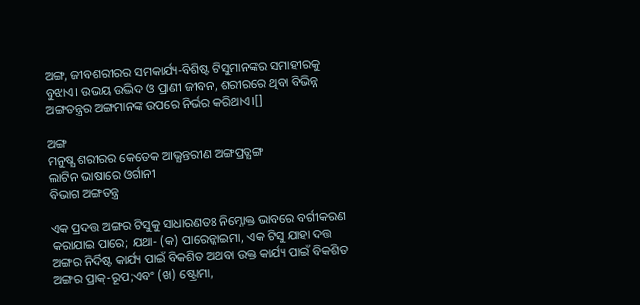ଅଙ୍ଗ, ଜୀବଶରୀରର ସମକାର୍ଯ୍ୟ-ବିଶିଷ୍ଟ ଟିସୁମାନଙ୍କର ସମାହୀରକୁ ବୁଝାଏ। ଉଭୟ ଉଦ୍ଭିଦ ଓ ପ୍ରାଣୀ ଜୀବନ, ଶରୀରରେ ଥିବା ବିଭିନ୍ନ ଅଙ୍ଗତନ୍ତ୍ରର ଅଙ୍ଗମାନଙ୍କ ଉପରେ ନିର୍ଭର କରିଥାଏ।[]

ଅଙ୍ଗ
ମନୁଷ୍ଯ ଶରୀରର କେତେକ ଆଭ୍ଯନ୍ତରୀଣ ଅଙ୍ଗପ୍ରତ୍ଯଙ୍ଗ
ଲାଟିନ ଭାଷାରେ ଓର୍ଗାନୀ
ବିଭାଗ ଅଙ୍ଗତନ୍ତ୍ର

ଏକ ପ୍ରଦତ୍ତ ଅଙ୍ଗର ଟିସୁକୁ ସାଧାରଣତଃ ନିମ୍ନୋକ୍ତ ଭାବରେ ବର୍ଗୀକରଣ କରାଯାଇ ପାରେ; ଯଥା- (କ) ପାରେନ୍କାଇମା, ଏକ ଟିସୁ ଯାହା ଦତ୍ତ ଅଙ୍ଗର ନିର୍ଦିଷ୍ଟ କାର୍ଯ୍ୟ ପାଇଁ ବିକଶିତ ଅଥବା ଉକ୍ତ କାର୍ଯ୍ୟ ପାଇଁ ବିକଶିତ ଅଙ୍ଗର ପ୍ରାକ୍-ରୂପ;ଏବଂ (ଖ) ଷ୍ଟ୍ରୋମା,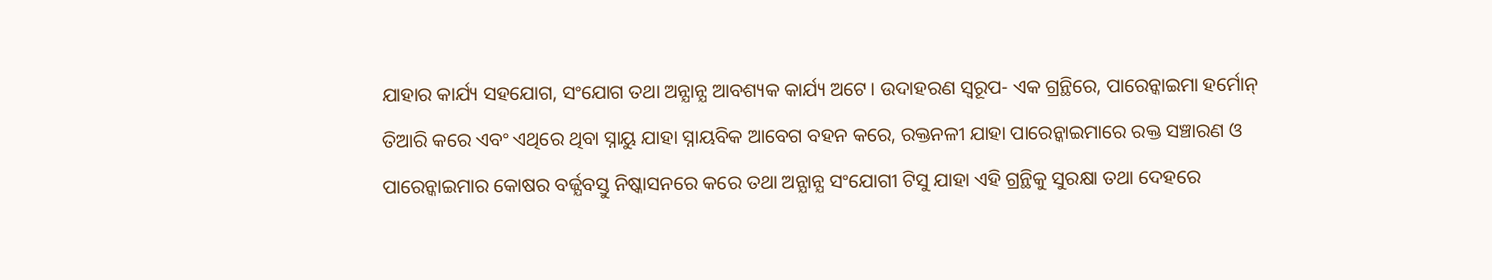ଯାହାର କାର୍ଯ୍ୟ ସହଯୋଗ, ସଂଯୋଗ ତଥା ଅନ୍ଯାନ୍ଯ ଆବଶ୍ୟକ କାର୍ଯ୍ୟ ଅଟେ। ଉଦାହରଣ ସ୍ବରୂପ- ଏକ ଗ୍ରନ୍ଥିରେ, ପାରେନ୍କାଇମା ହର୍ମୋନ୍ ତିଆରି କରେ ଏବଂ ଏଥିରେ ଥିବା ସ୍ନାୟୁ ଯାହା ସ୍ନାୟବିକ ଆବେଗ ବହନ କରେ, ରକ୍ତନଳୀ ଯାହା ପାରେନ୍କାଇମାରେ ରକ୍ତ ସଞ୍ଚାରଣ ଓ ପାରେନ୍କାଇମାର କୋଷର ବର୍ଜ୍ଯବସ୍ତୁ ନିଷ୍କାସନରେ କରେ ତଥା ଅନ୍ଯାନ୍ଯ ସଂଯୋଗୀ ଟିସୁ ଯାହା ଏହି ଗ୍ରନ୍ଥିକୁ ସୁରକ୍ଷା ତଥା ଦେହରେ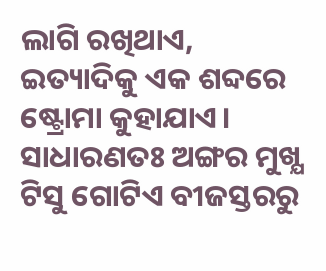ଲାଗି ରଖିଥାଏ, ଇତ୍ୟାଦିକୁ ଏକ ଶବ୍ଦରେ ଷ୍ଟ୍ରୋମା କୁହାଯାଏ। ସାଧାରଣତଃ ଅଙ୍ଗର ମୁଖ୍ଯ ଟିସୁ ଗୋଟିଏ ବୀଜସ୍ତରରୁ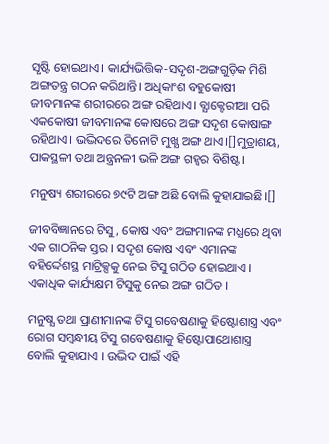ସୃଷ୍ଟି ହୋଇଥାଏ। କାର୍ଯ୍ୟଭିତ୍ତିକ-ସଦୃଶ-ଅଙ୍ଗଗୁଡ଼ିକ ମିଶି ଅଙ୍ଗତନ୍ତ୍ର ଗଠନ କରିଥାନ୍ତି। ଅଧିକାଂଶ ବହୁକୋଷୀ ଜୀବମାନଙ୍କ ଶରୀରରେ ଅଙ୍ଗ ରହିଥାଏ। ବ୍ଯାକ୍ଟେରୀଆ ପରି ଏକକୋଷୀ ଜୀବମାନଙ୍କ କୋଷରେ ଅଙ୍ଗ ସଦୃଶ କୋଷାଙ୍ଗ ରହିଥାଏ। ଭଦ୍ଭିଦରେ ତିନୋଟି ମୁଖ୍ଯ ଅଙ୍ଗ ଥାଏ।[]ମୁତ୍ରାଶୟ, ପାକସ୍ଥଳୀ ତଥା ଅନ୍ତ୍ରନଳୀ ଭଳି ଅଙ୍ଗ ଗହ୍ୱର ବିଶିଷ୍ଟ।

ମନୁଷ୍ୟ ଶରୀରରେ ୭୯ଟି ଅଙ୍ଗ ଅଛି ବୋଲି କୁହାଯାଇଛି।[]

ଜୀବବିଜ୍ଞାନରେ ଟିସୁ, କୋଷ ଏବଂ ଅଙ୍ଗମାନଙ୍କ ମଧ୍ଯରେ ଥିବା ଏକ ଗାଠନିକ ସ୍ତର । ସଦୃଶ କୋଷ ଏବଂ ଏମାନଙ୍କ ବହିର୍ଦ୍ଦେଶସ୍ଥ ମାଟ୍ରିକ୍ସକୁ ନେଇ ଟିସୁ ଗଠିତ ହୋଇଥାଏ । ଏକାଧିକ କାର୍ଯ୍ୟକ୍ଷମ ଟିସୁକୁ ନେଇ ଅଙ୍ଗ ଗଠିତ ।

ମନୁଷ୍ଯ ତଥା ପ୍ରାଣୀମାନଙ୍କ ଟିସୁ ଗବେଷଣାକୁ ହିଷ୍ଟୋଶାସ୍ତ୍ର ଏବଂ ରୋଗ ସମ୍ବନ୍ଧୀୟ ଟିସୁ ଗବେଷଣାକୁ ହିଷ୍ଟୋପାଥୋଶାସ୍ତ୍ର ବୋଲି କୁହାଯାଏ । ଉଦ୍ଭିଦ ପାଇଁ ଏହି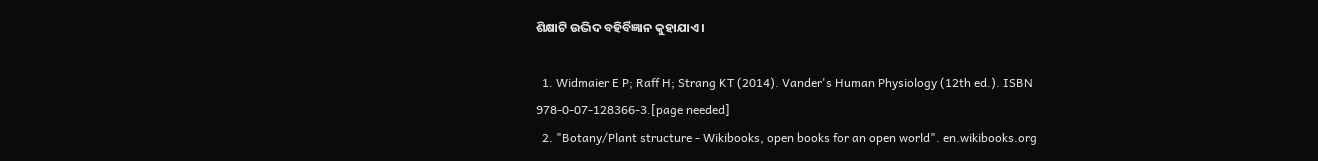ଶିକ୍ଷାଟି ଉଦ୍ଭିଦ ବହିର୍ବିଜ୍ଞାନ କୁହାଯାଏ ।

  1. Widmaier E P; Raff H; Strang KT (2014). Vander's Human Physiology (12th ed.). ISBN 978-0-07-128366-3.[page needed]
  2. "Botany/Plant structure - Wikibooks, open books for an open world". en.wikibooks.org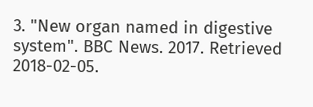3. "New organ named in digestive system". BBC News. 2017. Retrieved 2018-02-05.